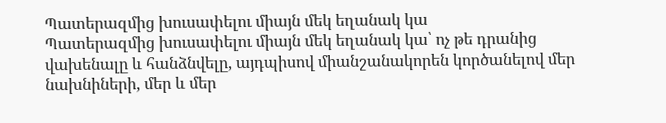Պատերազմից խուսափելու միայն մեկ եղանակ կա
Պատերազմից խուսափելու միայն մեկ եղանակ կա՝ ոչ թե դրանից վախենալը և հանձնվելը, այդպիսով միանշանակորեն կործանելով մեր նախնիների, մեր և մեր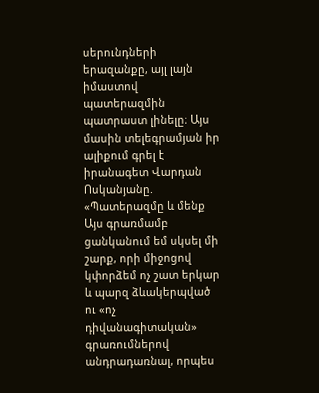սերունդների երազանքը, այլ լայն իմաստով պատերազմին պատրաստ լինելը։ Այս մասին տելեգրամյան իր ալիքում գրել է իրանագետ Վարդան Ոսկանյանը.
«Պատերազմը և մենք
Այս գրառմամբ ցանկանում եմ սկսել մի շարք, որի միջոցով կփորձեմ ոչ շատ երկար և պարզ ձևակերպված ու «ոչ դիվանագիտական» գրառումներով անդրադառնալ, որպես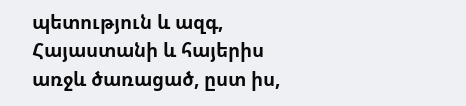պետություն և ազգ, Հայաստանի և հայերիս առջև ծառացած, ըստ իս,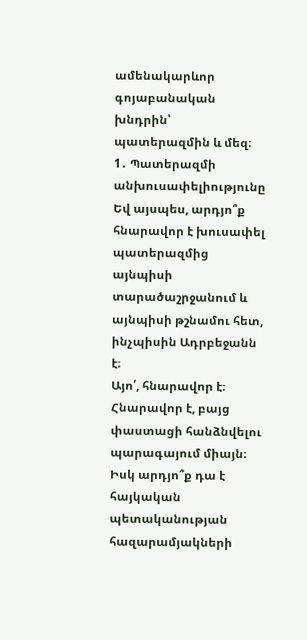ամենակարևոր գոյաբանական խնդրին՝ պատերազմին և մեզ։
1․ Պատերազմի անխուսափելիությունը
Եվ այսպես, արդյո՞ք հնարավոր է խուսափել պատերազմից այնպիսի տարածաշրջանում և այնպիսի թշնամու հետ, ինչպիսին Ադրբեջանն է։
Այո՛, հնարավոր է։ Հնարավոր է, բայց փաստացի հանձնվելու պարագայում միայն։ Իսկ արդյո՞ք դա է հայկական պետականության հազարամյակների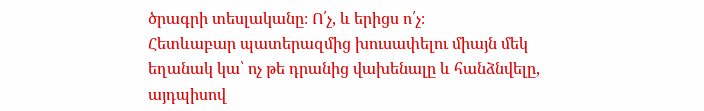ծրագրի տեսլականը։ Ո՛չ, և երիցս ո՛չ։
Հետևաբար պատերազմից խուսափելու միայն մեկ եղանակ կա՝ ոչ թե դրանից վախենալը և հանձնվելը, այդպիսով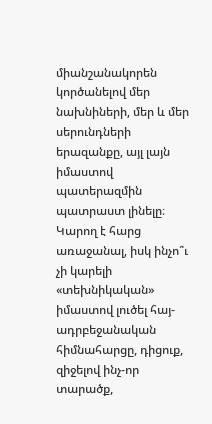միանշանակորեն կործանելով մեր նախնիների, մեր և մեր սերունդների երազանքը, այլ լայն իմաստով պատերազմին պատրաստ լինելը։
Կարող է հարց առաջանալ, իսկ ինչո՞ւ չի կարելի «տեխնիկական» իմաստով լուծել հայ-ադրբեջանական հիմնահարցը, դիցուք, զիջելով ինչ-որ տարածք,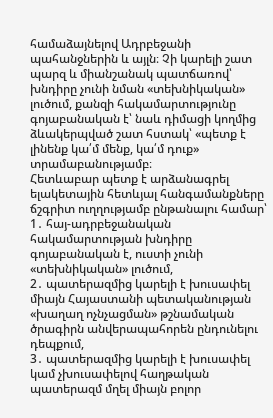համաձայնելով Ադրբեջանի պահանջներին և այլն։ Չի կարելի շատ պարզ և միանշանակ պատճառով՝ խնդիրը չունի նման «տեխնիկական» լուծում, քանզի հակամարտությունը գոյաբանական է՝ նաև դիմացի կողմից ձևակերպված շատ հստակ՝ «պետք է լինենք կա՛մ մենք, կա՛մ դուք» տրամաբանությամբ։
Հետևաբար պետք է արձանագրել ելակետային հետևյալ հանգամանքները ճշգրիտ ուղղությամբ ընթանալու համար՝
1․ հայ-ադրբեջանական հակամարտության խնդիրը գոյաբանական է, ուստի չունի «տեխնիկական» լուծում,
2․ պատերազմից կարելի է խուսափել միայն Հայաստանի պետականության «խաղաղ ոչնչացման» թշնամական ծրագիրն անվերապահորեն ընդունելու դեպքում,
3․ պատերազմից կարելի է խուսափել կամ չխուսափելով հաղթական պատերազմ մղել միայն բոլոր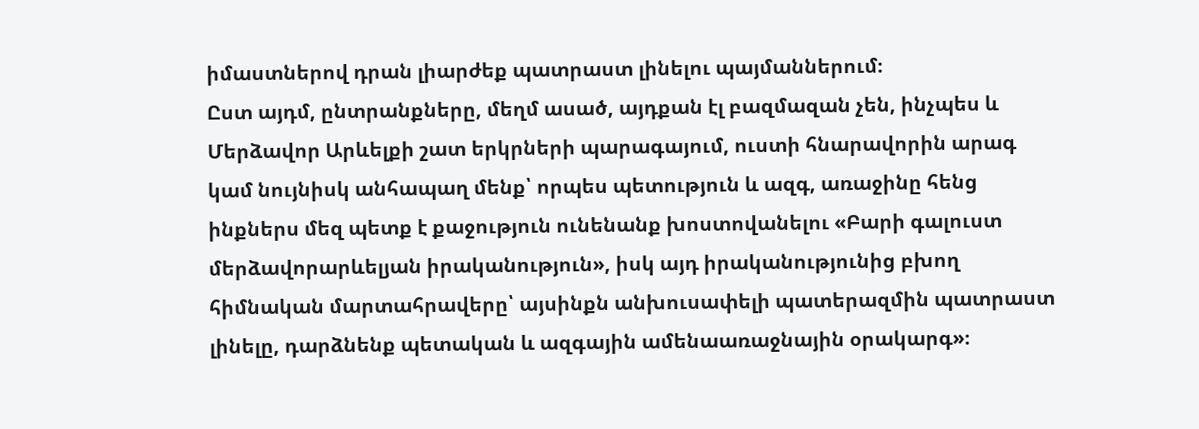իմաստներով դրան լիարժեք պատրաստ լինելու պայմաններում։
Ըստ այդմ, ընտրանքները, մեղմ ասած, այդքան էլ բազմազան չեն, ինչպես և Մերձավոր Արևելքի շատ երկրների պարագայում, ուստի հնարավորին արագ կամ նույնիսկ անհապաղ մենք՝ որպես պետություն և ազգ, առաջինը հենց ինքներս մեզ պետք է քաջություն ունենանք խոստովանելու «Բարի գալուստ մերձավորարևելյան իրականություն», իսկ այդ իրականությունից բխող հիմնական մարտահրավերը՝ այսինքն անխուսափելի պատերազմին պատրաստ լինելը, դարձնենք պետական և ազգային ամենաառաջնային օրակարգ»։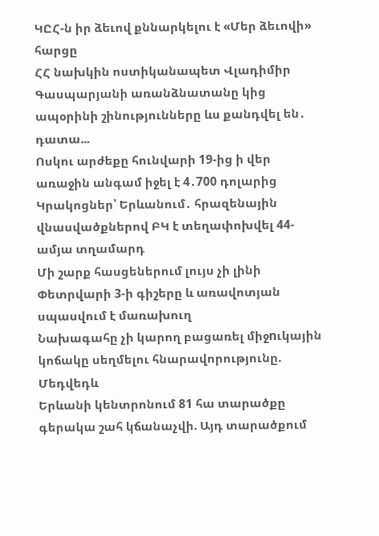ԿԸՀ-ն իր ձեւով քննարկելու է «Մեր ձեւովի» հարցը
ՀՀ նախկին ոստիկանապետ Վլադիմիր Գասպարյանի առանձնատանը կից ապօրինի շինությունները ևս քանդվել են․ դատա...
Ոսկու արժեքը հունվարի 19-ից ի վեր առաջին անգամ իջել է 4․700 դոլարից
Կրակոցներ՝ Երևանում․ հրազենային վնասվածքներով ԲԿ է տեղափոխվել 44-ամյա տղամարդ
Մի շարք հասցեներում լույս չի լինի
Փետրվարի 3-ի գիշերը և առավոտյան սպասվում է մառախուղ
Նախագահը չի կարող բացառել միջnւկային կոճակը սեղմելու հնարավորությունը. Մեդվեդև
Երևանի կենտրոնում 81 հա տարածքը գերակա շահ կճանաչվի. Այդ տարածքում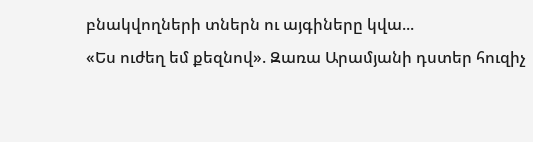բնակվողների տներն ու այգիները կվա...
«Ես ուժեղ եմ քեզնով». Զառա Արամյանի դստեր հուզիչ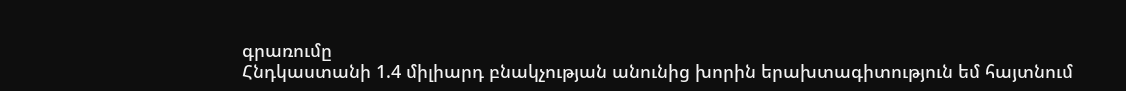գրառումը
Հնդկաստանի 1.4 միլիարդ բնակչության անունից խորին երախտագիտություն եմ հայտնում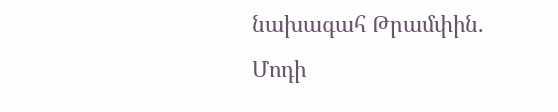նախագահ Թրամփին. Մոդի